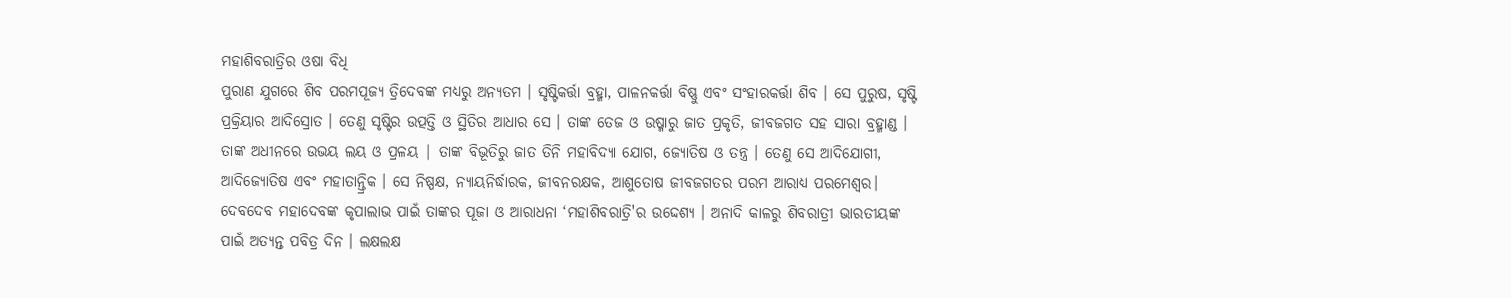ମହାଶିବରାତ୍ରିର ଓଷା ବିଧି
ପୁରାଣ ଯୁଗରେ ଶିବ ପରମପୂଜ୍ୟ ତ୍ରିଦେବଙ୍କ ମଧ୍ୟରୁ ଅନ୍ୟତମ । ସୃଷ୍ଟିକର୍ତ୍ତା ବ୍ରହ୍ମା, ପାଳନକର୍ତ୍ତା ବିଷ୍ଣୁ ଏବଂ ସଂହାରକର୍ତ୍ତା ଶିବ । ସେ ପୁରୁଷ, ସୃଷ୍ଟି ପ୍ରକ୍ରିୟାର ଆଦିସ୍ରୋତ । ତେଣୁ ସୃଷ୍ଟିର ଉତ୍ପତ୍ତି ଓ ସ୍ଥିତିର ଆଧାର ସେ । ତାଙ୍କ ତେଜ ଓ ଉଷ୍ମାରୁ ଜାତ ପ୍ରକୃତି, ଜୀବଜଗତ ସହ ସାରା ବ୍ରହ୍ମାଣ୍ଡ । ତାଙ୍କ ଅଧୀନରେ ଉଭୟ ଲୟ ଓ ପ୍ରଳୟ | ତାଙ୍କ ବିଭୂତିରୁ ଜାତ ତିନି ମହାବିଦ୍ୟା ଯୋଗ, ଜ୍ୟୋତିଷ ଓ ତନ୍ତ୍ର । ତେଣୁ ସେ ଆଦିଯୋଗୀ, ଆଦିଜ୍ୟୋତିଷ ଏବଂ ମହାତାନ୍ତ୍ରିକ । ସେ ନିଷ୍ପକ୍ଷ, ନ୍ୟାୟନିର୍ଦ୍ଧାରକ, ଜୀବନରକ୍ଷକ, ଆଶୁତୋଷ ଜୀବଜଗତର ପରମ ଆରାଧ୍ୟ ପରମେଶ୍ବର।
ଦେବଦେବ ମହାଦେବଙ୍କ କୃପାଲାଭ ପାଇଁ ତାଙ୍କର ପୂଜା ଓ ଆରାଧନା ‘ମହାଶିବରାତ୍ରି'ର ଉଦ୍ଦେଶ୍ୟ । ଅନାଦି କାଳରୁ ଶିବରାତ୍ରୀ ଭାରତୀୟଙ୍କ ପାଇଁ ଅତ୍ୟନ୍ତ ପବିତ୍ର ଦିନ । ଲକ୍ଷଲକ୍ଷ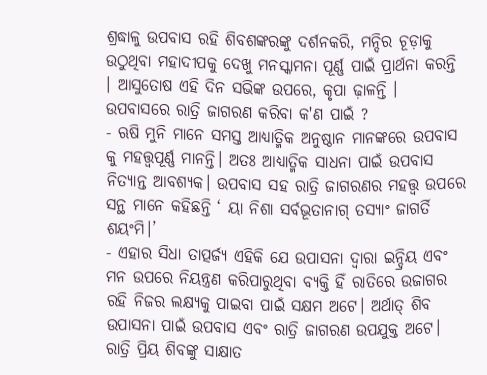ଶ୍ରଦ୍ଧାଳୁ ଉପବାସ ରହି ଶିବଶଙ୍କରଙ୍କୁ ଦର୍ଶନକରି, ମନ୍ଦିର ଚୂଡ଼ାକୁ ଉଠୁଥିବା ମହାଦୀପକୁ ଦେଖୁ ମନସ୍କାମନା ପୂର୍ଣ୍ଣ ପାଇଁ ପ୍ରାର୍ଥନା କରନ୍ତି । ଆସୁତୋଷ ଏହି ଦିନ ସଭିଙ୍କ ଉପରେ, କୃପା ଢ଼ାଳନ୍ତି ।
ଉପବାସରେ ରାତ୍ରି ଜାଗରଣ କରିବା କ'ଣ ପାଇଁ ?
- ଋଷି ମୁନି ମାନେ ସମସ୍ତ ଆଧ୍ୟାତ୍ମିକ ଅନୁଷ୍ଠାନ ମାନଙ୍କରେ ଉପବାସ କୁ ମହତ୍ତ୍ଵପୂର୍ଣ୍ଣ ମାନନ୍ତି। ଅତଃ ଆଧ୍ୟାତ୍ମିକ ସାଧନା ପାଇଁ ଉପବାସ ନିତ୍ୟାନ୍ତ ଆବଶ୍ୟକ। ଉପବାସ ସହ ରାତ୍ରି ଜାଗରଣର ମହତ୍ତ୍ଵ ଉପରେ ସନ୍ଥ ମାନେ କହିଛନ୍ତି ‘ ୟା ନିଶା ସର୍ବଭୂତାନାଗ୍ ତସ୍ୟାଂ ଜାଗର୍ତି ଶୟଂମି।’
- ଏହାର ସିଧା ତାତ୍ପର୍ଜ୍ୟ ଏହିକି ଯେ ଉପାସନା ଦ୍ଵାରା ଇନ୍ଦ୍ରିୟ ଏବଂ ମନ ଉପରେ ନିୟନ୍ତ୍ରଣ କରିପାରୁଥିବା ବ୍ୟକ୍ତି ହିଁ ରାତିରେ ଉଜାଗର ରହି ନିଜର ଲକ୍ଷ୍ୟକୁ ପାଇବା ପାଇଁ ସକ୍ଷମ ଅଟେ। ଅର୍ଥାତ୍ ଶିବ ଉପାସନା ପାଇଁ ଉପବାସ ଏବଂ ରାତ୍ରି ଜାଗରଣ ଉପଯୁକ୍ତ ଅଟେ। ରାତ୍ରି ପ୍ରିୟ ଶିବଙ୍କୁ ସାକ୍ଷାତ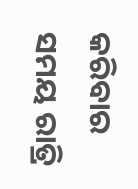କରିବାର ସମୟ ରାତ୍ରି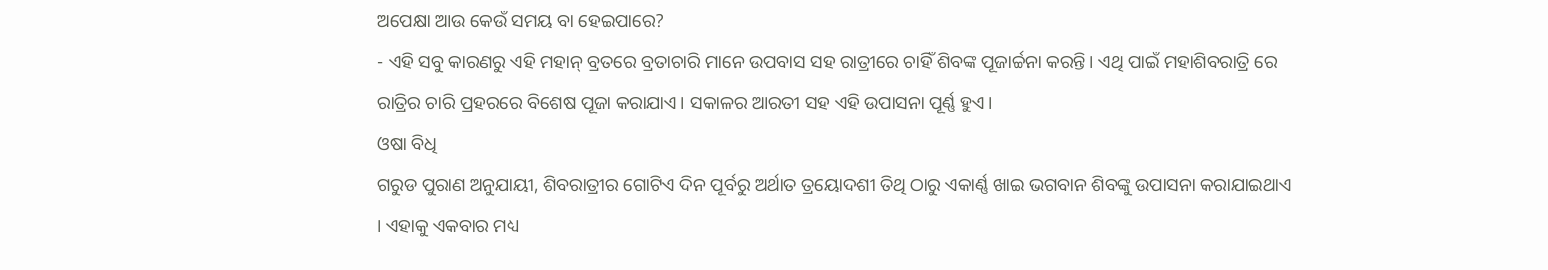ଅପେକ୍ଷା ଆଉ କେଉଁ ସମୟ ବା ହେଇପାରେ?
- ଏହି ସବୁ କାରଣରୁ ଏହି ମହାନ୍ ବ୍ରତରେ ବ୍ରତାଚାରି ମାନେ ଉପବାସ ସହ ରାତ୍ରୀରେ ଚାହିଁ ଶିବଙ୍କ ପୂଜାର୍ଚ୍ଚନା କରନ୍ତି। ଏଥି ପାଇଁ ମହାଶିବରାତ୍ରି ରେ ରାତ୍ରିର ଚାରି ପ୍ରହରରେ ବିଶେଷ ପୂଜା କରାଯାଏ। ସକାଳର ଆରତୀ ସହ ଏହି ଉପାସନା ପୂର୍ଣ୍ଣ ହୁଏ।
ଓଷା ବିଧି
ଗରୁଡ ପୁରାଣ ଅନୁଯାୟୀ, ଶିବରାତ୍ରୀର ଗୋଟିଏ ଦିନ ପୂର୍ବରୁ ଅର୍ଥାତ ତ୍ରୟୋଦଶୀ ତିଥି ଠାରୁ ଏକାର୍ଣ୍ଣ ଖାଇ ଭଗବାନ ଶିବଙ୍କୁ ଉପାସନା କରାଯାଇଥାଏ । ଏହାକୁ ଏକବାର ମଧ୍ୟ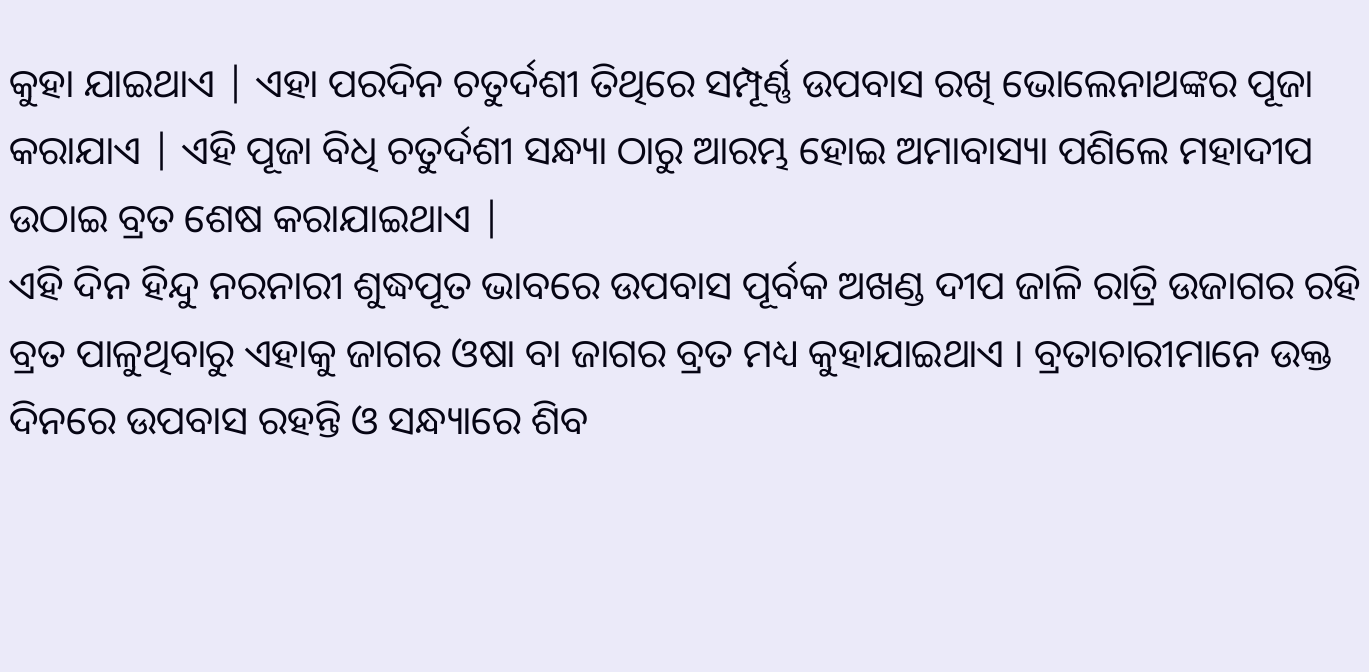କୁହା ଯାଇଥାଏ | ଏହା ପରଦିନ ଚତୁର୍ଦଶୀ ତିଥିରେ ସମ୍ପୂର୍ଣ୍ଣ ଉପବାସ ରଖି ଭୋଲେନାଥଙ୍କର ପୂଜା କରାଯାଏ | ଏହି ପୂଜା ବିଧି ଚତୁର୍ଦଶୀ ସନ୍ଧ୍ୟା ଠାରୁ ଆରମ୍ଭ ହୋଇ ଅମାବାସ୍ୟା ପଶିଲେ ମହାଦୀପ ଉଠାଇ ବ୍ରତ ଶେଷ କରାଯାଇଥାଏ |
ଏହି ଦିନ ହିନ୍ଦୁ ନରନାରୀ ଶୁଦ୍ଧପୂତ ଭାବରେ ଉପବାସ ପୂର୍ବକ ଅଖଣ୍ଡ ଦୀପ ଜାଳି ରାତ୍ରି ଉଜାଗର ରହି ବ୍ରତ ପାଳୁଥିବାରୁ ଏହାକୁ ଜାଗର ଓଷା ବା ଜାଗର ବ୍ରତ ମଧ୍ୟ କୁହାଯାଇଥାଏ । ବ୍ରତାଚାରୀମାନେ ଉକ୍ତ ଦିନରେ ଉପବାସ ରହନ୍ତି ଓ ସନ୍ଧ୍ୟାରେ ଶିବ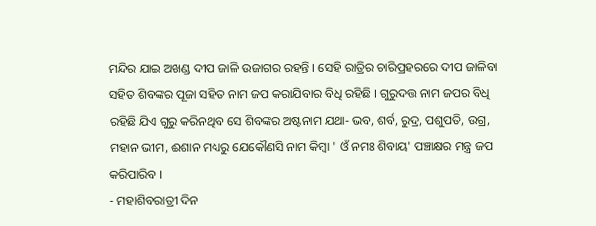ମନ୍ଦିର ଯାଇ ଅଖଣ୍ଡ ଦୀପ ଜାଳି ଉଜାଗର ରହନ୍ତି । ସେହି ରାତ୍ରିର ଚାରିପ୍ରହରରେ ଦୀପ ଜାଳିବା ସହିତ ଶିବଙ୍କର ପୂଜା ସହିତ ନାମ ଜପ କରାଯିବାର ବିଧି ରହିଛି । ଗୁରୁଦତ୍ତ ନାମ ଜପର ବିଧି ରହିଛି ଯିଏ ଗୁରୁ କରିନଥିବ ସେ ଶିବଙ୍କର ଅଷ୍ଟନାମ ଯଥା- ଭବ, ଶର୍ବ, ରୁଦ୍ର, ପଶୁପତି, ଉଗ୍ର, ମହାନ ଭୀମ, ଈଶାନ ମଧ୍ୟରୁ ଯେକୌଣସି ନାମ କିମ୍ବା ' ଓଁ ନମଃ ଶିବାୟ' ପଞ୍ଚାକ୍ଷର ମନ୍ତ୍ର ଜପ କରିପାରିବ ।
- ମହାଶିବରାତ୍ରୀ ଦିନ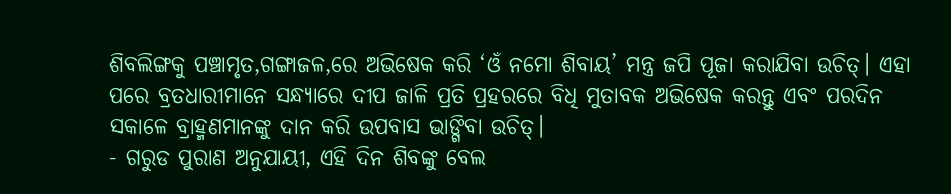ଶିବଲିଙ୍ଗକୁ ପଞ୍ଚାମୃତ,ଗଙ୍ଗାଜଳ,ରେ ଅଭିଷେକ କରି ‘ଓଁ ନମୋ ଶିବାୟ’ ମନ୍ତ୍ର ଜପି ପୂଜା କରାଯିବା ଉଚିତ୍। ଏହା ପରେ ବ୍ରତଧାରୀମାନେ ସନ୍ଧ୍ୟାରେ ଦୀପ ଜାଳି ପ୍ରତି ପ୍ରହରରେ ବିଧି ମୁତାବକ ଅଭିଷେକ କରନ୍ତୁ ଏବଂ ପରଦିନ ସକାଳେ ବ୍ରାହ୍ମଣମାନଙ୍କୁ ଦାନ କରି ଉପବାସ ଭାଙ୍ଗିବା ଉଚିତ୍।
- ଗରୁଡ ପୁରାଣ ଅନୁଯାୟୀ, ଏହି ଦିନ ଶିବଙ୍କୁ ବେଲ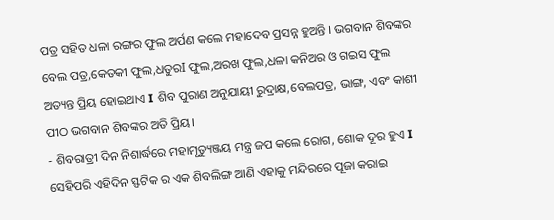ପତ୍ର ସହିତ ଧଳା ରଙ୍ଗର ଫୁଲ ଅର୍ପଣ କଲେ ମହାଦେବ ପ୍ରସନ୍ନ ହୁଅନ୍ତି । ଭଗବାନ ଶିବଙ୍କର ବେଲ ପତ୍ର,କେତକୀ ଫୁଲ,ଧତୁରI ଫୁଲ,ଅରଖ ଫୁଲ,ଧଳା କନିଅର ଓ ଗଇସ ଫୁଲ ଅତ୍ୟନ୍ତ ପ୍ରିୟ ହୋଇଥାଏ I ଶିବ ପୁରାଣ ଅନୁଯାୟୀ ରୁଦ୍ରାକ୍ଷ,ବେଲପତ୍ର, ଭାଙ୍ଗ, ଏବଂ କାଶୀ ପୀଠ ଭଗବାନ ଶିବଙ୍କର ଅତି ପ୍ରିୟ।
- ଶିବରାତ୍ରୀ ଦିନ ନିଶାର୍ଦ୍ଧରେ ମହାମୃତ୍ୟୁଞ୍ଜୟ ମନ୍ତ୍ର ଜପ କଲେ ରୋଗ, ଶୋକ ଦୂର ହୁଏ I ସେହିପରି ଏହିଦିନ ସ୍ଫଟିକ ର ଏକ ଶିବଲିଙ୍ଗ ଆଣି ଏହାକୁ ମନ୍ଦିରରେ ପୂଜା କରାଇ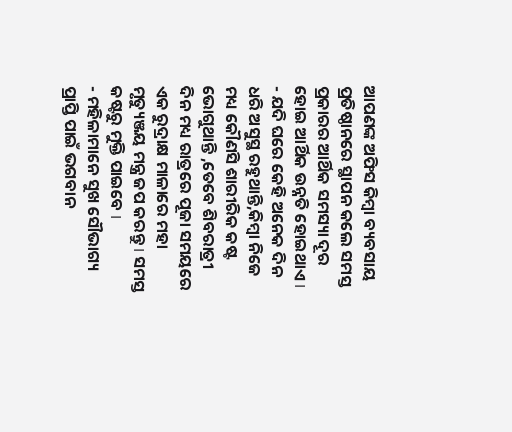ଆପଣଙ୍କ ଅଫିସ କିମ୍ବା ବ୍ୟବସାୟ ପ୍ରତିଷ୍ଠାନରେ ସ୍ଥାପନ କଲେ ସମସ୍ତ ପ୍ରକାରର ଆର୍ଥିକ ସମସ୍ୟା ଦୂର ହୋଇ ଆର୍ଥିକ ଉନ୍ନତି ହୋଇଥାଏ I
- ଯଦି ଘରେ କେହି ଅନେକ ଦିନ ଧରି ଅସୁସ୍ଥ ରହୁଥାନ୍ତି,କିମ୍ବା ନିଜେ ମଧ୍ୟ କୌଣସି ଶାରୀରିକ କଷ୍ଟ ଭୋଗୁଥାନ୍ତି ,ତେବେ ଶିବରାତ୍ରୀ ଦିନ ମଧ୍ୟ ରାତ୍ରରେ ପୂଜା ସମୟରେ ଏକ ରୁଦ୍ରାକ୍ଷ ମାଳାରେ ମହା ମୃତ୍ୟୁଞ୍ଜୟ ମନ୍ତ୍ର ଜପ କରନ୍ତୁ I ସମସ୍ତ କଷ୍ଟରୁ ମୁକ୍ତି ପାଇବେ I
- ମହିଳାମାନେ ସୁଖ ସୌଭାଗ୍ୟ ପ୍ରାପ୍ତି ପାଇଁ ଭଗବାନ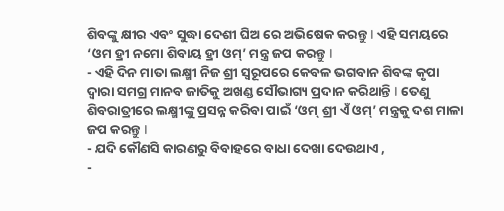ଶିବଙ୍କୁ କ୍ଷୀର ଏବଂ ସୁଦ୍ଧା ଦେଶୀ ଘିଅ ରେ ଅଭିଷେକ କରନ୍ତୁ I ଏହି ସମୟରେ ‘ଓମ ହ୍ରୀ ନମୋ ଶିବାୟ ହ୍ରୀ ଓମ୍’ ମନ୍ତ୍ର ଜପ କରନ୍ତୁ I
- ଏହି ଦିନ ମାତା ଲକ୍ଷ୍ମୀ ନିଜ ଶ୍ରୀ ସ୍ୱରୂପରେ କେବଳ ଭଗବାନ ଶିବଙ୍କ କୃପା ଦ୍ୱାରା ସମଗ୍ର ମାନବ ଜାତିକୁ ଅଖଣ୍ଡ ସୌଭାଗ୍ୟ ପ୍ରଦାନ କରିଥାନ୍ତି I ତେଣୁ ଶିବରାତ୍ରୀରେ ଲକ୍ଷ୍ମୀଙ୍କୁ ପ୍ରସନ୍ନ କରିବା ପାଇଁ ‘ଓମ୍ ଶ୍ରୀ ଏଁ ଓମ୍’ ମନ୍ତ୍ରକୁ ଦଶ ମାଳା ଜପ କରନ୍ତୁ I
- ଯଦି କୌଣସି କାରଣରୁ ବିବାହରେ ବାଧା ଦେଖା ଦେଉଥାଏ ,
-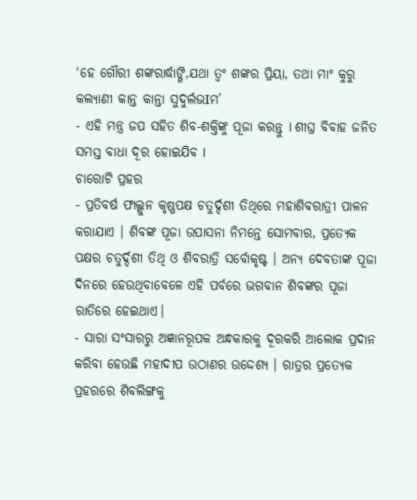‘ହେ ଗୌରୀ ଶଙ୍କରାର୍ଦ୍ଧାଙ୍ଗି,ଯଥା ତ୍ଵଂ ଶଙ୍କର ପ୍ରିୟା, ତଥା ମାଂ କୁରୁ କଲ୍ୟାଣୀ କାନ୍ତ କାନ୍ତା ସୁଦୁର୍ଲଭIମ’
- ଏହି ମନ୍ତ୍ର ଜପ ସହିତ ଶିବ-ଶକ୍ତିଙ୍କୁ ପୂଜା କରନ୍ତୁ I ଶୀଘ୍ର ବିବାହ ଜନିତ ସମସ୍ତ ବାଧା ଦୂର ହୋଇଯିବ I
ଚାରୋଟି ପ୍ରହର
- ପ୍ରତିବର୍ଷ ଫାଲ୍ଗୁନ କୃଷ୍ଣପକ୍ଷ ଚତୁର୍ଦ୍ଦଶୀ ତିଥିରେ ମହାଶିବରାତ୍ରୀ ପାଳନ କରାଯାଏ । ଶିବଙ୍କ ପୂଜା ଉପାସନା ନିମନ୍ତେ ସୋମବାର, ପ୍ରତ୍ୟେକ ପକ୍ଷର ଚତୁର୍ଦ୍ଦଶୀ ତିଥି ଓ ଶିବରାତ୍ରି ସର୍ବୋକୃଷ୍ଟ । ଅନ୍ୟ ଦେବତାଙ୍କ ପୂଜା ଦିନରେ ହେଉଥିବାବେଳେ ଏହି ପର୍ବରେ ଭଗବାନ ଶିବଙ୍କର ପୂଜା ରାତିରେ ହେଇଥାଏ।
- ସାରା ସଂସାରରୁ ଅଜ୍ଞାନରୂପକ ଅନ୍ଧକାରକୁ ଦୂରକରି ଆଲୋକ ପ୍ରଦାନ କରିବା ହେଉଛି ମହାଦୀପ ଉଠାଣର ଉଦ୍ଦେଶ୍ୟ । ରାତ୍ରର ପ୍ରତ୍ୟେକ ପ୍ରହରରେ ଶିବଲିଙ୍ଗକୁ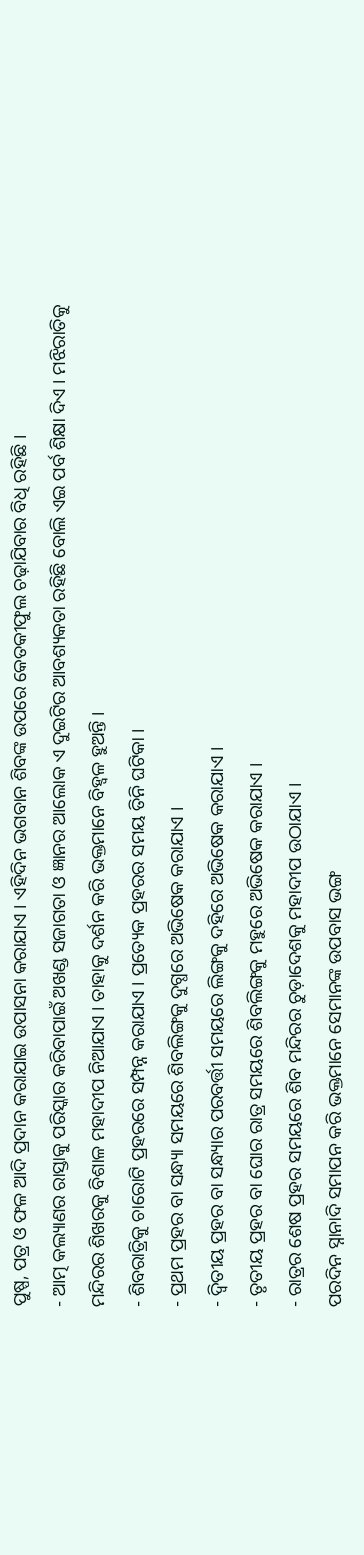ପୁଷ୍ପ, ପତ୍ର ଓ ଫଳ ଆଦି ପ୍ରଦାନ କରାଯାଇ ଉପାସନା କରାଯାଏ । ଏହିଦିନ ଭଗବାନ ଶିବଙ୍କ ଉପରେ କେତକୀଫୁଲ ଚଢ଼ାଯିବାର ବିଧି ରହିଛି ।
- ଆତ୍ମ କଲ୍ୟାଣର ରାସ୍ତାକୁ ପରିସ୍କାର କରିବାପାଇଁ ଅଖଣ୍ଡ ସଜାଗତା ଓ ଜ୍ଞାନର ଆଲୋକ ଏ ଦୁଇଟିର ଆବଶ୍ୟକତା ରହିଛି ବୋଲି ଏଇ ପର୍ବ ଶିକ୍ଷା ଦିଏ । ମଝିରାତିକୁ ମନ୍ଦିରର ଶିଖରକୁ ବିଶାଳ ମହାଦୀପ ନିଆଯାଏ । ତାହାକୁ ଦର୍ଶନ କରି ଭକ୍ତମାନେ ବିହ୍ୱଳ ହୁଅନ୍ତି ।
- ଶିବରାତ୍ରିକୁ ଚାରୋଟି ପ୍ରହରରେ ସମ୍ପନ୍ନ କରାଯାଏ । ପ୍ରତ୍ୟେକ ପ୍ରହରର ସମୟ ତିନି ଘଟିକା ।
- ପ୍ରଥମ ପ୍ରହର ବା ସନ୍ଧ୍ୟା ସମୟରେ ଶିବଲିଙ୍ଗକୁ ଦୁଗ୍ଧରେ ଅଭିଷେକ କରାଯାଏ ।
- ଦ୍ୱିତୀୟ ପ୍ରହର ବା ସନ୍ଧ୍ୟାର ପରବର୍ତ୍ତୀ ସମୟରେ ଲିଙ୍ଗକୁ ଦହିରେ ଅଭିଷେକ କରାଯାଏ ।
- ତୃତୀୟ ପ୍ରହର ବା ଘୋର ରାତ୍ର ସମୟରେ ଶିବଲିଙ୍ଗକୁ ମହୁରେ ଅଭିଷେକ କରାଯାଏ ।
- ରାତ୍ରର ଶେଷ ପ୍ରହର ସମୟରେ ଶିବ ମନ୍ଦିରର ଚୁଡ଼ାଦେଶକୁ ମହାଦୀପ ଉଠାଯାଏ ।
ପରଦିନ ସ୍ନାନାଦି ସମାପନ କରି ଭକ୍ତମାନେ ସେମାନଙ୍କ ଉପବାସ ଭଙ୍ଗ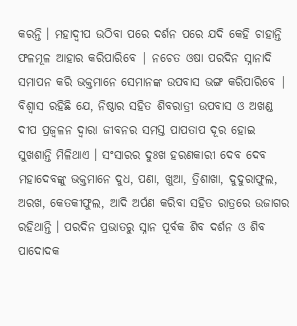କରନ୍ତି । ମହାଦ୍ଵୀପ ଉଠିବା ପରେ ଦର୍ଶନ ପରେ ଯଦି କେହି ଚାହାନ୍ତି ଫଳମୂଳ ଆହାର କରିପାରିବେ | ନଚେତ ଓଷା ପରଦିନ ସ୍ନାନାଦି ସମାପନ କରି ଭକ୍ତମାନେ ସେମାନଙ୍କ ଉପବାସ ଭଙ୍ଗ କରିପାରିବେ |
ବିଶ୍ୱାସ ରହିଛି ଯେ, ନିଷ୍ଠାର ସହିତ ଶିବରାତ୍ରୀ ଉପବାସ ଓ ଅଖଣ୍ଡ ଦୀପ ପ୍ରଜ୍ୱଳନ ଦ୍ୱାରା ଜୀବନର ସମସ୍ତ ପାପତାପ ଦୂର ହୋଇ ସୁଖଶାନ୍ତି ମିଳିଥାଏ । ସଂସାରର ଦୁଃଖ ହରଣକାରୀ ଦେବ ଦେବ ମହାଦେବଙ୍କୁ ଭକ୍ତମାନେ ଦୁଧ, ପଣା, ଖୁଆ, ତ୍ରିଶାଖା, ଦୁଦୁରାଫୁଲ, ଅରଖ, କେତକୀଫୁଲ, ଆଦି ଅର୍ପଣ କରିବା ସହିତ ରାତ୍ରରେ ଉଜାଗର ରହିଥାନ୍ତି । ପରଦିନ ପ୍ରଭାତରୁ ସ୍ନାନ ପୂର୍ବକ ଶିବ ଦର୍ଶନ ଓ ଶିବ ପାଦୋଦକ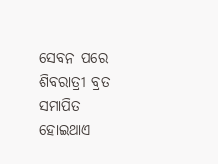ସେବନ ପରେ ଶିବରାତ୍ରୀ ବ୍ରତ ସମାପିତ ହୋଇଥାଏ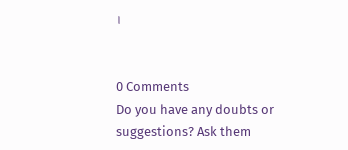।


0 Comments
Do you have any doubts or suggestions? Ask them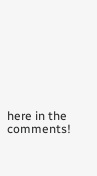here in the comments!